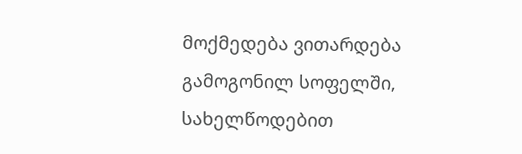მოქმედება ვითარდება გამოგონილ სოფელში, სახელწოდებით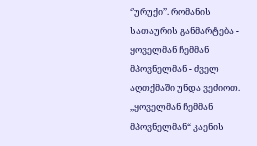‘’ურუქი’’. რომანის სათაურის განმარტება - ყოველმან ჩემმან მპოვნელმან - ძველ აღთქმაში უნდა ვეძიოთ. ,,ყოველმან ჩემმან მპოვნელმან“ კაენის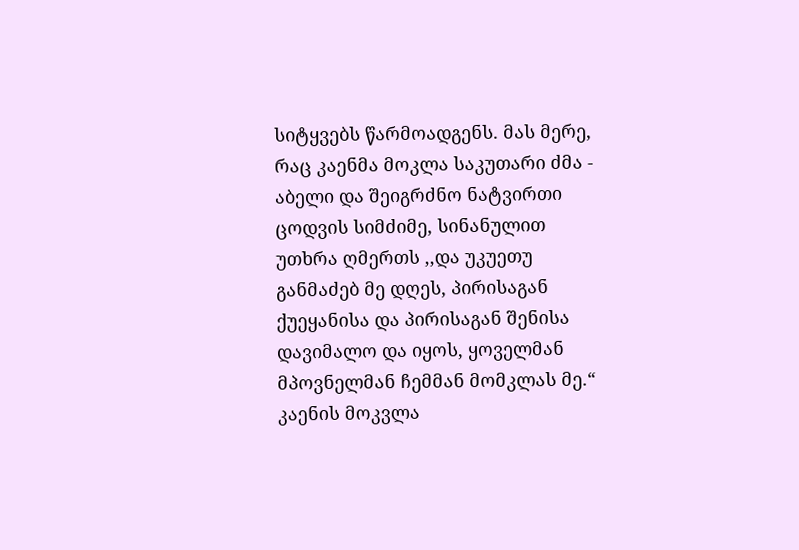სიტყვებს წარმოადგენს. მას მერე, რაც კაენმა მოკლა საკუთარი ძმა - აბელი და შეიგრძნო ნატვირთი ცოდვის სიმძიმე, სინანულით უთხრა ღმერთს ,,და უკუეთუ განმაძებ მე დღეს, პირისაგან ქუეყანისა და პირისაგან შენისა დავიმალო და იყოს, ყოველმან მპოვნელმან ჩემმან მომკლას მე.“
კაენის მოკვლა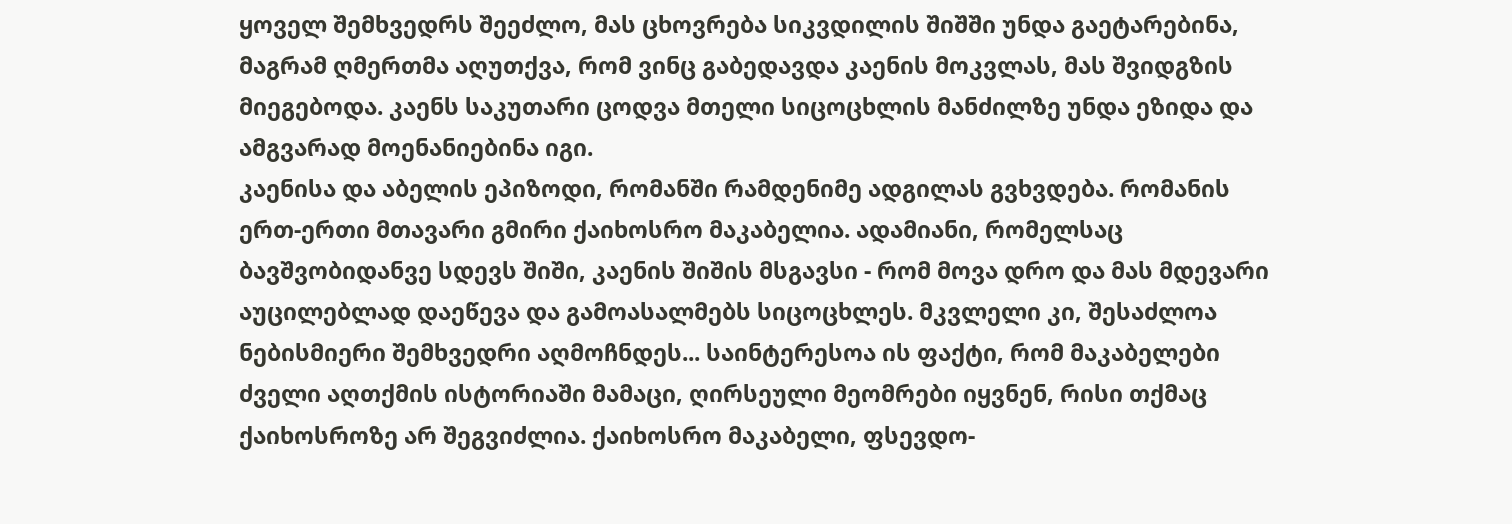ყოველ შემხვედრს შეეძლო, მას ცხოვრება სიკვდილის შიშში უნდა გაეტარებინა, მაგრამ ღმერთმა აღუთქვა, რომ ვინც გაბედავდა კაენის მოკვლას, მას შვიდგზის მიეგებოდა. კაენს საკუთარი ცოდვა მთელი სიცოცხლის მანძილზე უნდა ეზიდა და ამგვარად მოენანიებინა იგი.
კაენისა და აბელის ეპიზოდი, რომანში რამდენიმე ადგილას გვხვდება. რომანის ერთ-ერთი მთავარი გმირი ქაიხოსრო მაკაბელია. ადამიანი, რომელსაც ბავშვობიდანვე სდევს შიში, კაენის შიშის მსგავსი - რომ მოვა დრო და მას მდევარი აუცილებლად დაეწევა და გამოასალმებს სიცოცხლეს. მკვლელი კი, შესაძლოა ნებისმიერი შემხვედრი აღმოჩნდეს... საინტერესოა ის ფაქტი, რომ მაკაბელები ძველი აღთქმის ისტორიაში მამაცი, ღირსეული მეომრები იყვნენ, რისი თქმაც ქაიხოსროზე არ შეგვიძლია. ქაიხოსრო მაკაბელი, ფსევდო-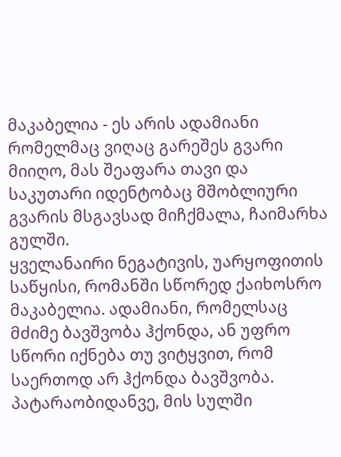მაკაბელია - ეს არის ადამიანი რომელმაც ვიღაც გარეშეს გვარი მიიღო, მას შეაფარა თავი და საკუთარი იდენტობაც მშობლიური გვარის მსგავსად მიჩქმალა, ჩაიმარხა გულში.
ყველანაირი ნეგატივის, უარყოფითის საწყისი, რომანში სწორედ ქაიხოსრო მაკაბელია. ადამიანი, რომელსაც მძიმე ბავშვობა ჰქონდა, ან უფრო სწორი იქნება თუ ვიტყვით, რომ საერთოდ არ ჰქონდა ბავშვობა. პატარაობიდანვე, მის სულში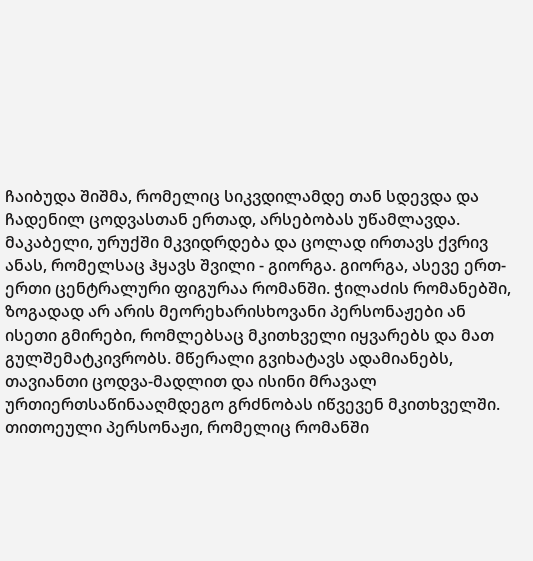ჩაიბუდა შიშმა, რომელიც სიკვდილამდე თან სდევდა და ჩადენილ ცოდვასთან ერთად, არსებობას უწამლავდა. მაკაბელი, ურუქში მკვიდრდება და ცოლად ირთავს ქვრივ ანას, რომელსაც ჰყავს შვილი - გიორგა. გიორგა, ასევე ერთ-ერთი ცენტრალური ფიგურაა რომანში. ჭილაძის რომანებში, ზოგადად არ არის მეორეხარისხოვანი პერსონაჟები ან ისეთი გმირები, რომლებსაც მკითხველი იყვარებს და მათ გულშემატკივრობს. მწერალი გვიხატავს ადამიანებს, თავიანთი ცოდვა-მადლით და ისინი მრავალ ურთიერთსაწინააღმდეგო გრძნობას იწვევენ მკითხველში. თითოეული პერსონაჟი, რომელიც რომანში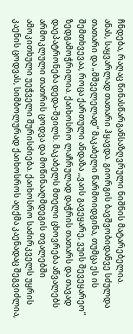ჩნდება, რაღაც წინასწარგანსაზღვრული ნიშნის მატარებელია.
ანას, საყვარლად თათარი ჰყავდა. გიორგის ბავშვობიდანვე სძულდა თათარი და „მშველელად“ მაკაბელი წარმოიდგინა, თუმცა ეს ის შემთხვევაა, როცა ქართული ანდაზა ,,ვაის გავეყარე, ვუის შევეყარეო“ ზედგამოჭრილია. ქაიხოსრო ლაჩრულად დაჭრის თათარს და თავად დაეპატრონება დედა-შვილს. მაკაბელს მთელი ცხოვრება აწვალებს არმოკლული თათრის ცოდვა და მოწინააღმდეგის თვალებში ამოკითხული უეჭველი შურისძიება. ქაიხოსრო საძირკველს უყრის კაენის ცოდვას, სიმბოლურად ქაიხოსროს აღქმა კაენადაც შეგვიძლია,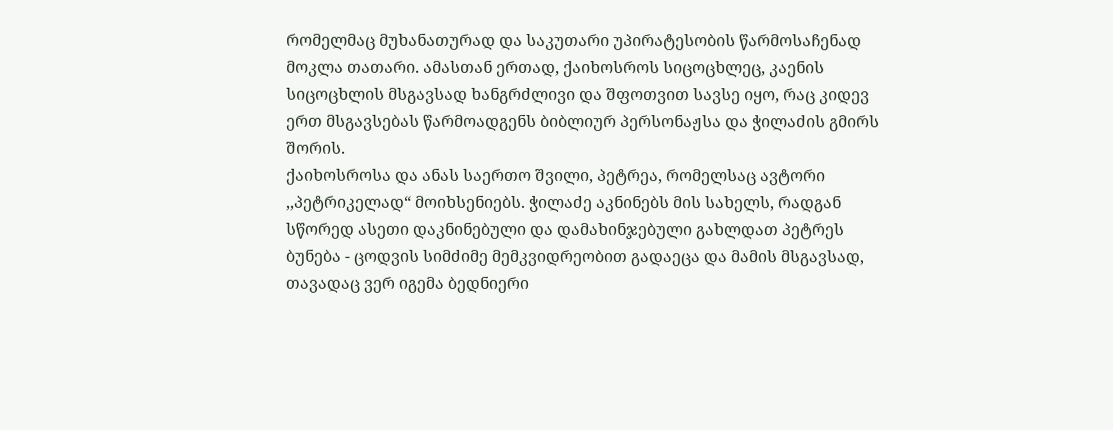რომელმაც მუხანათურად და საკუთარი უპირატესობის წარმოსაჩენად მოკლა თათარი. ამასთან ერთად, ქაიხოსროს სიცოცხლეც, კაენის სიცოცხლის მსგავსად ხანგრძლივი და შფოთვით სავსე იყო, რაც კიდევ ერთ მსგავსებას წარმოადგენს ბიბლიურ პერსონაჟსა და ჭილაძის გმირს შორის.
ქაიხოსროსა და ანას საერთო შვილი, პეტრეა, რომელსაც ავტორი ,,პეტრიკელად“ მოიხსენიებს. ჭილაძე აკნინებს მის სახელს, რადგან სწორედ ასეთი დაკნინებული და დამახინჯებული გახლდათ პეტრეს ბუნება - ცოდვის სიმძიმე მემკვიდრეობით გადაეცა და მამის მსგავსად, თავადაც ვერ იგემა ბედნიერი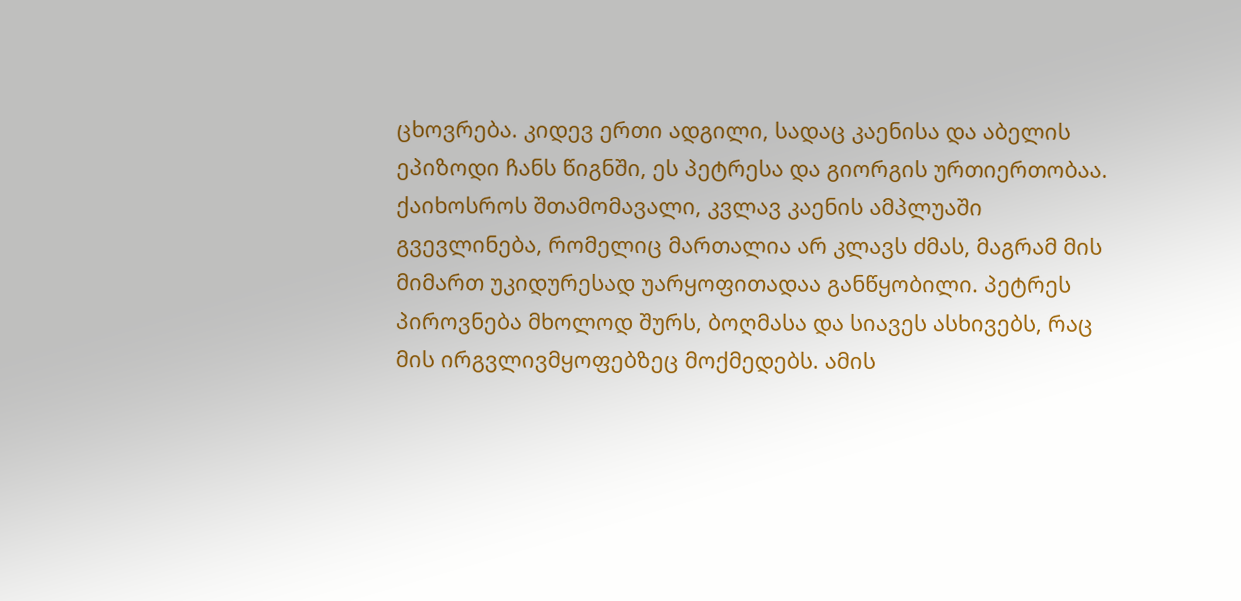ცხოვრება. კიდევ ერთი ადგილი, სადაც კაენისა და აბელის ეპიზოდი ჩანს წიგნში, ეს პეტრესა და გიორგის ურთიერთობაა. ქაიხოსროს შთამომავალი, კვლავ კაენის ამპლუაში გვევლინება, რომელიც მართალია არ კლავს ძმას, მაგრამ მის მიმართ უკიდურესად უარყოფითადაა განწყობილი. პეტრეს პიროვნება მხოლოდ შურს, ბოღმასა და სიავეს ასხივებს, რაც მის ირგვლივმყოფებზეც მოქმედებს. ამის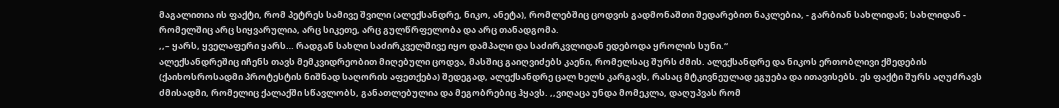მაგალითია ის ფაქტი, რომ პეტრეს სამივე შვილი (ალექსანდრე, ნიკო, ანეტა), რომლებშიც ცოდვის გადმონაშთი შედარებით ნაკლებია, - გარბიან სახლიდან; სახლიდან - რომელშიც არც სიყვარულია, არც სიკეთე, არც გულწრფელობა და არც თანადგომა.
,,– ყარს, ყველაფერი ყარს… რადგან სახლი საძირკველშივე იყო დამპალი და საძირკვლიდან ედებოდა ყროლის სუნი.“
ალექსანდრეშიც იჩენს თავს მემკვიდრეობით მიღებული ცოდვა, მასშიც გაიღვიძებს კაენი, რომელსაც შურს ძმის. ალექსანდრე და ნიკოს ერთობლივი ქმედების (ქაიხოსროსადმი პროტესტის ნიშნად საღორის აფეთქება) შედეგად, ალექსანდრე ცალ ხელს კარგავს, რასაც მტკივნეულად ეგუება და ითავისებს. ეს ფაქტი შურს აღუძრავს ძმისადმი, რომელიც ქალაქში სწავლობს, განათლებულია და მეგობრებიც ჰყავს. ,,ვიღაცა უნდა მომეკლა, დაღუპვას რომ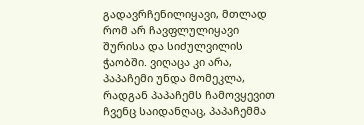გადავრჩენილიყავი, მთლად რომ არ ჩავფლულიყავი შურისა და სიძულვილის ჭაობში. ვიღაცა კი არა, პაპაჩემი უნდა მომეკლა, რადგან პაპაჩემს ჩამოვყევით ჩვენც საიდანღაც, პაპაჩემმა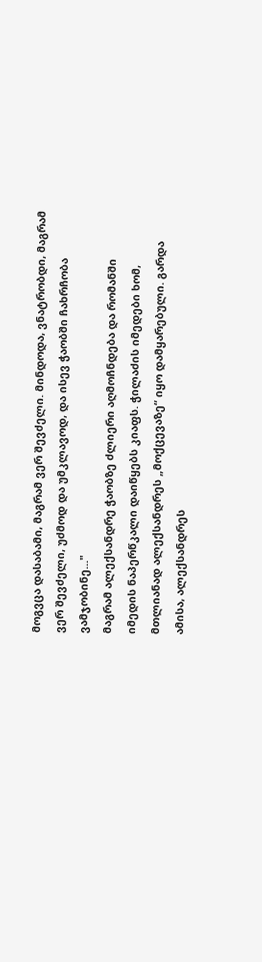მოგვცა დასაბამი, მაგრამ ვერ შევძელი. მინდოდა, ვნატრობდი, მაგრამ ვერ შევძელი, უძმოდ და უმკლავოდ, და ისევ ჭაობში ჩახრჩობა ვამჯობინე..."
მაგრამ ალექსანდრე ჭაობზე ძლიერი აღმოჩნდება და რომანში იმედის ნაპერწკალი დაიწყებს კიაფს. ჭილაძის იმედები ხომ, მთლიანად ალექსანდრეს „მოქცევაზე“ იყო დამყარებული. გარდა ამისა, ალექსანდრეს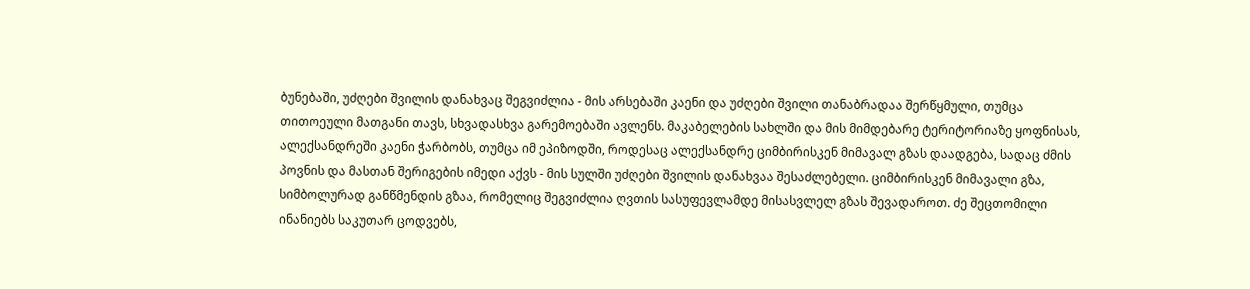ბუნებაში, უძღები შვილის დანახვაც შეგვიძლია - მის არსებაში კაენი და უძღები შვილი თანაბრადაა შერწყმული, თუმცა თითოეული მათგანი თავს, სხვადასხვა გარემოებაში ავლენს. მაკაბელების სახლში და მის მიმდებარე ტერიტორიაზე ყოფნისას, ალექსანდრეში კაენი ჭარბობს, თუმცა იმ ეპიზოდში, როდესაც ალექსანდრე ციმბირისკენ მიმავალ გზას დაადგება, სადაც ძმის პოვნის და მასთან შერიგების იმედი აქვს - მის სულში უძღები შვილის დანახვაა შესაძლებელი. ციმბირისკენ მიმავალი გზა, სიმბოლურად განწმენდის გზაა, რომელიც შეგვიძლია ღვთის სასუფევლამდე მისასვლელ გზას შევადაროთ. ძე შეცთომილი ინანიებს საკუთარ ცოდვებს,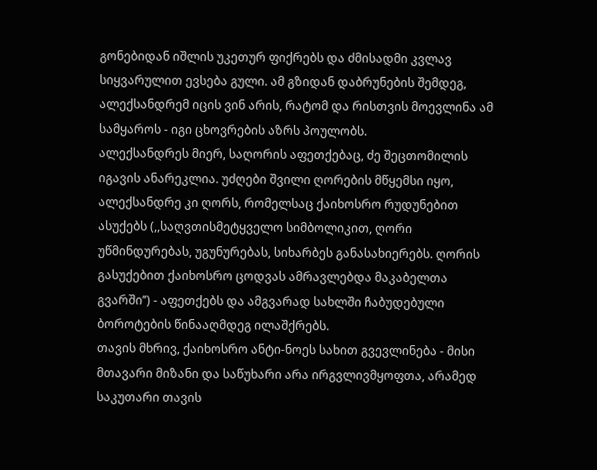გონებიდან იშლის უკეთურ ფიქრებს და ძმისადმი კვლავ სიყვარულით ევსება გული. ამ გზიდან დაბრუნების შემდეგ, ალექსანდრემ იცის ვინ არის, რატომ და რისთვის მოევლინა ამ სამყაროს - იგი ცხოვრების აზრს პოულობს.
ალექსანდრეს მიერ, საღორის აფეთქებაც, ძე შეცთომილის იგავის ანარეკლია. უძღები შვილი ღორების მწყემსი იყო, ალექსანდრე კი ღორს, რომელსაც ქაიხოსრო რუდუნებით ასუქებს (,,საღვთისმეტყველო სიმბოლიკით, ღორი უწმინდურებას, უგუნურებას, სიხარბეს განასახიერებს. ღორის გასუქებით ქაიხოსრო ცოდვას ამრავლებდა მაკაბელთა გვარში’’) - აფეთქებს და ამგვარად სახლში ჩაბუდებული ბოროტების წინააღმდეგ ილაშქრებს.
თავის მხრივ, ქაიხოსრო ანტი-ნოეს სახით გვევლინება - მისი მთავარი მიზანი და საწუხარი არა ირგვლივმყოფთა, არამედ საკუთარი თავის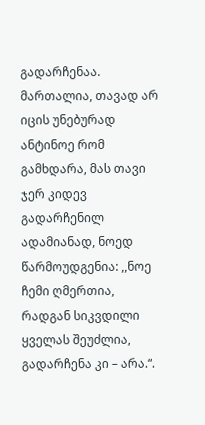გადარჩენაა. მართალია, თავად არ იცის უნებურად ანტინოე რომ გამხდარა, მას თავი ჯერ კიდევ გადარჩენილ ადამიანად, ნოედ წარმოუდგენია: ,,ნოე ჩემი ღმერთია, რადგან სიკვდილი ყველას შეუძლია, გადარჩენა კი – არა.“.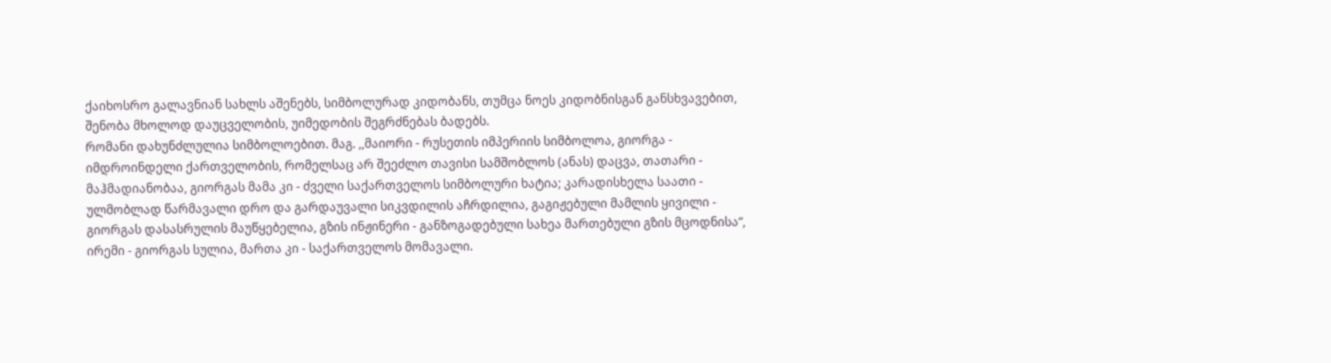ქაიხოსრო გალავნიან სახლს აშენებს, სიმბოლურად კიდობანს, თუმცა ნოეს კიდობნისგან განსხვავებით, შენობა მხოლოდ დაუცველობის, უიმედობის შეგრძნებას ბადებს.
რომანი დახუნძლულია სიმბოლოებით. მაგ. ,,მაიორი - რუსეთის იმპერიის სიმბოლოა, გიორგა - იმდროინდელი ქართველობის, რომელსაც არ შეეძლო თავისი სამშობლოს (ანას) დაცვა, თათარი - მაჰმადიანობაა, გიორგას მამა კი - ძველი საქართველოს სიმბოლური ხატია; კარადისხელა საათი - ულმობლად წარმავალი დრო და გარდაუვალი სიკვდილის აჩრდილია, გაგიჟებული მამლის ყივილი - გიორგას დასასრულის მაუწყებელია, გზის ინჟინერი - განზოგადებული სახეა მართებული გზის მცოდნისა“, ირემი - გიორგას სულია, მართა კი - საქართველოს მომავალი.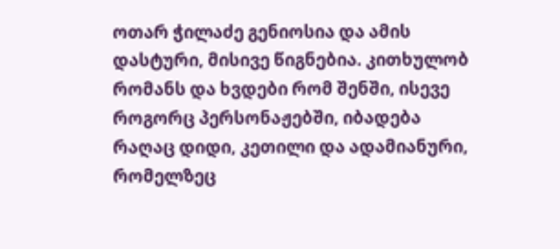ოთარ ჭილაძე გენიოსია და ამის დასტური, მისივე წიგნებია. კითხულობ რომანს და ხვდები რომ შენში, ისევე როგორც პერსონაჟებში, იბადება რაღაც დიდი, კეთილი და ადამიანური, რომელზეც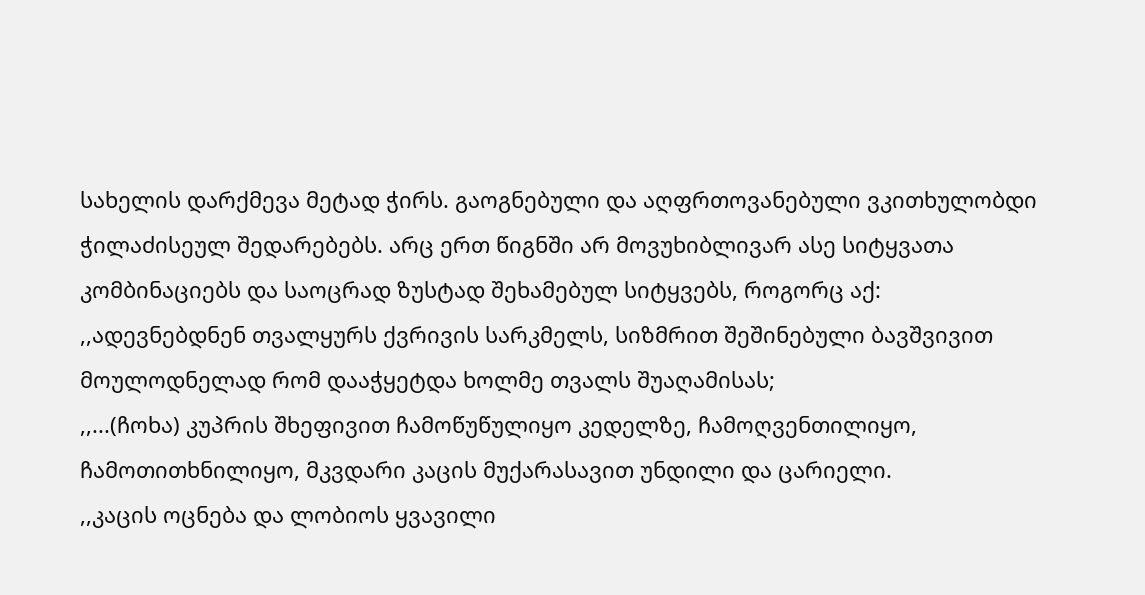სახელის დარქმევა მეტად ჭირს. გაოგნებული და აღფრთოვანებული ვკითხულობდი ჭილაძისეულ შედარებებს. არც ერთ წიგნში არ მოვუხიბლივარ ასე სიტყვათა კომბინაციებს და საოცრად ზუსტად შეხამებულ სიტყვებს, როგორც აქ:
,,ადევნებდნენ თვალყურს ქვრივის სარკმელს, სიზმრით შეშინებული ბავშვივით მოულოდნელად რომ დააჭყეტდა ხოლმე თვალს შუაღამისას;
,,...(ჩოხა) კუპრის შხეფივით ჩამოწუწულიყო კედელზე, ჩამოღვენთილიყო, ჩამოთითხნილიყო, მკვდარი კაცის მუქარასავით უნდილი და ცარიელი.
,,კაცის ოცნება და ლობიოს ყვავილი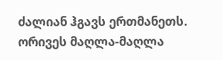ძალიან ჰგავს ერთმანეთს. ორივეს მაღლა-მაღლა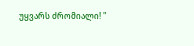უყვარს ძრომიალი! "